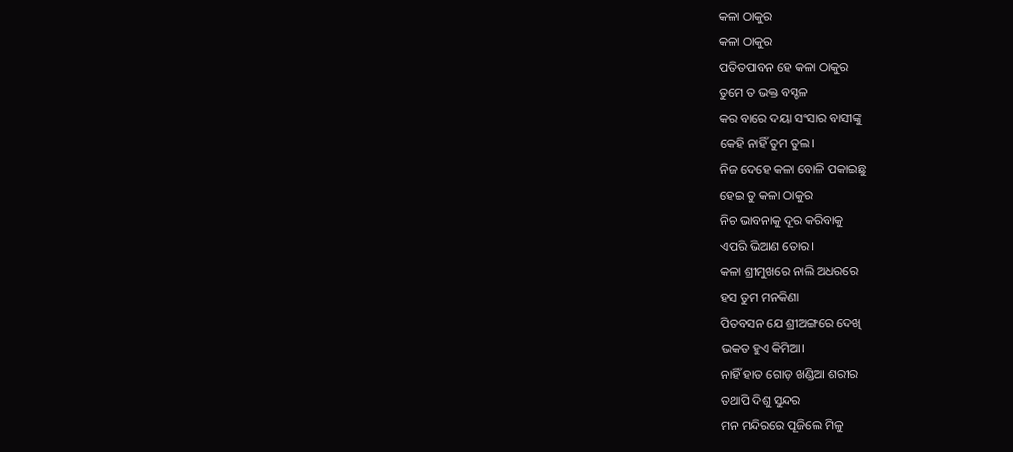କଳା ଠାକୁର
କଳା ଠାକୁର
ପତିତପାବନ ହେ କଳା ଠାକୁର
ତୁମେ ତ ଭକ୍ତ ବସ୍ଚଳ
କର ବାରେ ଦୟା ସଂସାର ବାସୀଙ୍କୁ
କେହି ନାହିଁ ତୁମ ତୁଲ।
ନିଜ ଦେହେ କଳା ବୋଳି ପକାଇଛୁ
ହେଇ ତୁ କଳା ଠାକୁର
ନିଚ ଭାବନାକୁ ଦୂର କରିବାକୁ
ଏପରି ଭିଆଣ ତୋର।
କଳା ଶ୍ରୀମୁଖରେ ନାଲି ଅଧରରେ
ହସ ତୁମ ମନକିଣା
ପିତବସନ ଯେ ଶ୍ରୀଅଙ୍ଗରେ ଦେଖି
ଭକତ ହୁଏ କିମିଆ।
ନାହିଁ ହାତ ଗୋଡ଼ ଖଣ୍ଡିଆ ଶରୀର
ତଥାପି ଦିଶୁ ସୁନ୍ଦର
ମନ ମନ୍ଦିରରେ ପୂଜିଲେ ମିଳୁ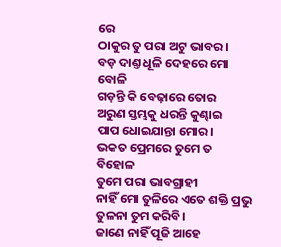ରେ
ଠାକୁର ତୁ ପରା ଅଟୁ ଭାବର।
ବଡ଼ ଦାଣ୍ତ ଧୂଳି ଦେହରେ ମୋ ବୋଳି
ଗଡ଼ନ୍ତି କି ବେଢ଼ାରେ ତୋର
ଅରୁଣ ସ୍ତମ୍ଭକୁ ଧରନ୍ତି କୁଣ୍ଢାଇ
ପାପ ଧୋଇଯାନ୍ତା ମୋର।
ଭକତ ପ୍ରେମରେ ତୁମେ ତ ବିହୋଳ
ତୁମେ ପରା ଭାବଗ୍ରାହୀ
ନାହିଁ ମୋ ତୁଳିରେ ଏତେ ଶକ୍ତି ପ୍ରଭୁ
ତୁଳନା ତୁମ କରିବି।
ଜାଣେ ନାହିଁ ପୂଜି ଆହେ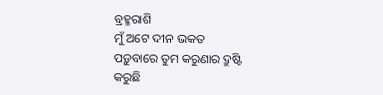ବ୍ରହ୍ମରାଶି
ମୁଁ ଅଟେ ଦୀନ ଭକତ
ପଡ଼ୁବାରେ ତୁମ କରୁଣାର ଦ୍ରୁଷ୍ଟି
କରୁଛି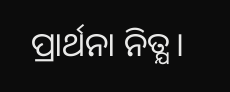ପ୍ରାର୍ଥନା ନିତ୍ଯ।